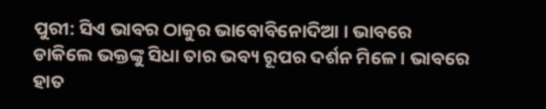ପୁରୀ: ସିଏ ଭାବର ଠାକୁର ଭାବୋବିନୋଦିଆ । ଭାବରେ ଡାକିଲେ ଭକ୍ତଙ୍କୁ ସିଧା ତାର ଭବ୍ୟ ରୂପର ଦର୍ଶନ ମିଳେ । ଭାବରେ ହାତ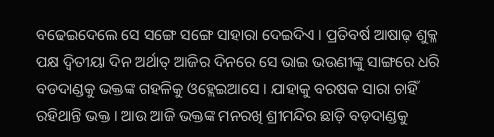ବଢେଇଦେଲେ ସେ ସଙ୍ଗେ ସଙ୍ଗେ ସାହାରା ଦେଇଦିଏ । ପ୍ରତିବର୍ଷ ଆଷାଢ଼ ଶୁକ୍ଳ ପକ୍ଷ ଦ୍ୱିତୀୟା ଦିନ ଅର୍ଥାତ୍ ଆଜିର ଦିନରେ ସେ ଭାଇ ଭଉଣୀଙ୍କୁ ସାଙ୍ଗରେ ଧରି ବଡଦାଣ୍ଡକୁ ଭକ୍ତଙ୍କ ଗହଳିକୁ ଓହ୍ଲେଇଆସେ । ଯାହାକୁ ବରଷକ ସାରା ଚାହିଁ ରହିଥାନ୍ତି ଭକ୍ତ । ଆଉ ଆଜି ଭକ୍ତଙ୍କ ମନରଖି ଶ୍ରୀମନ୍ଦିର ଛାଡ଼ି ବଡ଼ଦାଣ୍ଡକୁ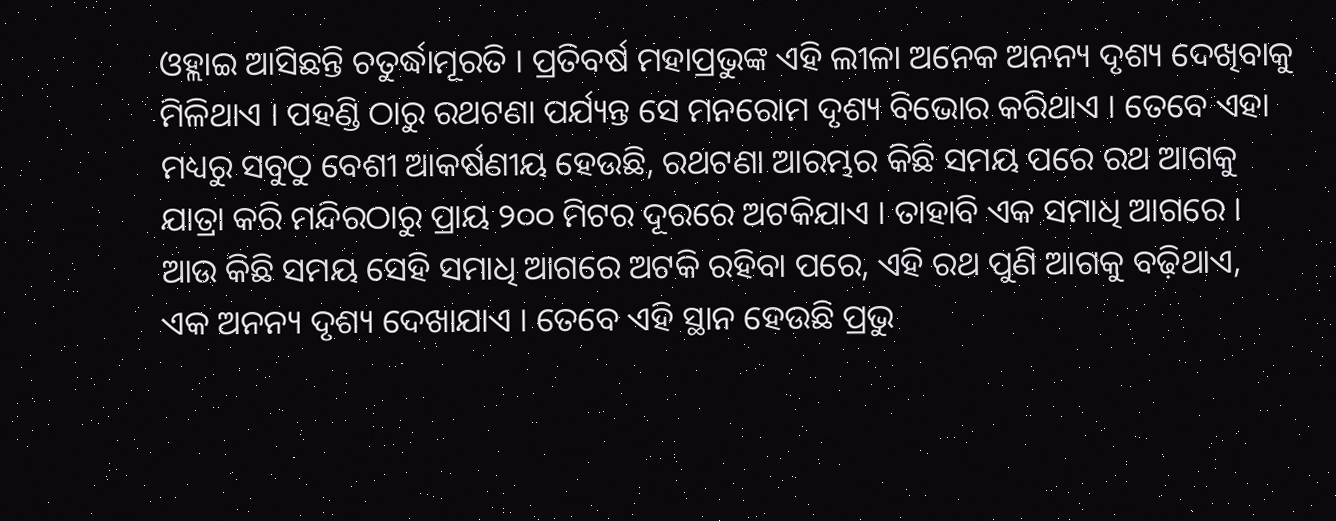ଓହ୍ଲାଇ ଆସିଛନ୍ତି ଚତୁର୍ଦ୍ଧାମୂରତି । ପ୍ରତିବର୍ଷ ମହାପ୍ରଭୁଙ୍କ ଏହି ଲୀଳା ଅନେକ ଅନନ୍ୟ ଦୃଶ୍ୟ ଦେଖିବାକୁ ମିଳିଥାଏ । ପହଣ୍ଡି ଠାରୁ ରଥଟଣା ପର୍ଯ୍ୟନ୍ତ ସେ ମନରୋମ ଦୃଶ୍ୟ ବିଭୋର କରିଥାଏ । ତେବେ ଏହା ମଧ୍ୟରୁ ସବୁଠୁ ବେଶୀ ଆକର୍ଷଣୀୟ ହେଉଛି, ରଥଟଣା ଆରମ୍ଭର କିଛି ସମୟ ପରେ ରଥ ଆଗକୁ ଯାତ୍ରା କରି ମନ୍ଦିରଠାରୁ ପ୍ରାୟ ୨୦୦ ମିଟର ଦୂରରେ ଅଟକିଯାଏ । ତାହାବି ଏକ ସମାଧି ଆଗରେ । ଆଉ କିଛି ସମୟ ସେହି ସମାଧି ଆଗରେ ଅଟକି ରହିବା ପରେ, ଏହି ରଥ ପୁଣି ଆଗକୁ ବଢ଼ିଥାଏ, ଏକ ଅନନ୍ୟ ଦୃଶ୍ୟ ଦେଖାଯାଏ । ତେବେ ଏହି ସ୍ଥାନ ହେଉଛି ପ୍ରଭୁ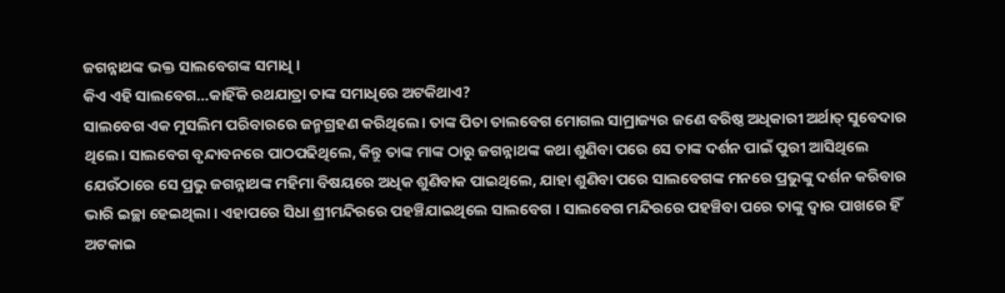ଜଗନ୍ନାଥଙ୍କ ଭକ୍ତ ସାଲବେଗଙ୍କ ସମାଧି ।
କିଏ ଏହି ସାଲବେଗ…କାହିଁକି ରଥଯାତ୍ରା ତାଙ୍କ ସମାଧିରେ ଅଟକିଥାଏ?
ସାଲବେଗ ଏକ ମୁସଲିମ ପରିବାରରେ ଜନ୍ମଗ୍ରହଣ କରିଥିଲେ। ତାଙ୍କ ପିତା ତାଲବେଗ ମୋଗଲ ସାମ୍ରାଜ୍ୟର ଜଣେ ବରିଷ୍ଠ ଅଧିକାରୀ ଅର୍ଥାତ୍ ସୁବେଦାର ଥିଲେ। ସାଲବେଗ ବୃନ୍ଦାବନରେ ପାଠପଢିଥିଲେ, କିନ୍ତୁ ତାଙ୍କ ମାଙ୍କ ଠାରୁ ଜଗନ୍ନାଥଙ୍କ କଥା ଶୁଣିବା ପରେ ସେ ତାଙ୍କ ଦର୍ଶନ ପାଇଁ ପୁରୀ ଆସିଥିଲେ ଯେଉଁଠାରେ ସେ ପ୍ରଭୁ ଜଗନ୍ନାଥଙ୍କ ମହିମା ବିଷୟରେ ଅଧିକ ଶୁଣିବାକ ପାଇଥିଲେ, ଯାହା ଶୁଣିବା ପରେ ସାଲବେଗଙ୍କ ମନରେ ପ୍ରଭୁଙ୍କୁ ଦର୍ଶନ କରିବାର ଭାରି ଇଚ୍ଛା ହେଇଥିଲା । ଏହାପରେ ସିଧା ଶ୍ରୀମନ୍ଦିରରେ ପହଞ୍ଚିଯାଇଥିଲେ ସାଲବେଗ । ସାଲବେଗ ମନ୍ଦିରରେ ପହଞ୍ଚିବା ପରେ ତାଙ୍କୁ ଦ୍ୱାର ପାଖରେ ହିଁ ଅଟକାଇ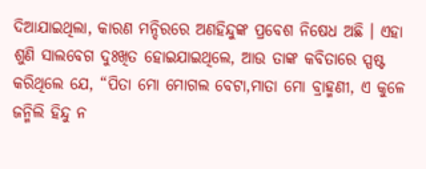ଦିଆଯାଇଥିଲା, କାରଣ ମନ୍ଦିରରେ ଅଣହିନ୍ଦୁଙ୍କ ପ୍ରବେଶ ନିଷେଧ ଅଛି । ଏହା ଶୁଣି ସାଲବେଗ ଦୁଃଖିତ ହୋଇଯାଇଥିଲେ, ଆଉ ତାଙ୍କ କବିତାରେ ସ୍ପଷ୍ଟ କରିଥିଲେ ଯେ, “ପିତା ମୋ ମୋଗଲ ବେଟା,ମାତା ମୋ ବ୍ରାହ୍ମଣୀ, ଏ କୁଳେ ଜନ୍ମିଲି ହିନ୍ଦୁ ନ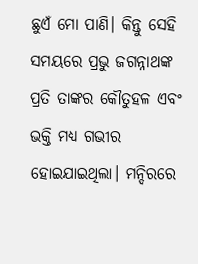ଛୁଏଁ ମୋ ପାଣି। କିନ୍ତୁ ସେହି ସମୟରେ ପ୍ରଭୁ ଜଗନ୍ନାଥଙ୍କ ପ୍ରତି ତାଙ୍କର କୌତୁହଳ ଏବଂ ଭକ୍ତି ମଧ୍ୟ ଗଭୀର ହୋଇଯାଇଥିଲା। ମନ୍ଦିରରେ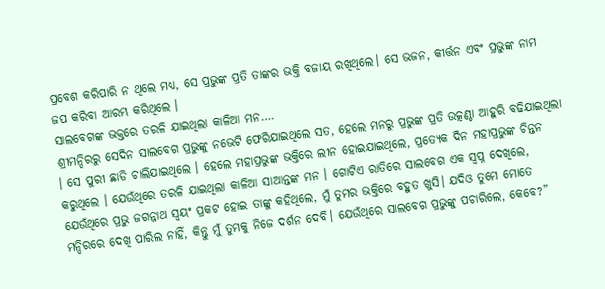ପ୍ରବେଶ କରିପାରି ନ ଥିଲେ ମଧ୍ୟ, ସେ ପ୍ରଭୁଙ୍କ ପ୍ରତି ତାଙ୍କର ଭକ୍ତି ବଜାୟ ରଖିଥିଲେ। ସେ ଭଜନ, କୀର୍ତ୍ତନ ଏବଂ ପ୍ରଭୁଙ୍କ ନାମ ଜପ କରିବା ଆରମ୍ଭ କରିଥିଲେ ।
ସାଲବେଗଙ୍କ ଭକ୍ତରେ ତରଳି ଯାଇଥିଲା କାଳିଆ ମନ….
ଶ୍ରୀମନ୍ଦିରରୁ ସେଦିନ ସାଲବେଗ ପ୍ରଭୁଙ୍କୁ ନଭେଟି ଫେରିଯାଇଥିଲେ ସତ, ହେଲେ ମନରୁ ପ୍ରଭୁଙ୍କ ପ୍ରତି ଉତ୍କଣ୍ଠା ଆହୁରି ବଢିଯାଇଥିଲା । ସେ ପୁରୀ ଛାଡି ଚାଲିଯାଇଥିଲେ । ହେଲେ ମହାପ୍ରଭୁଙ୍କ ଭକ୍ତିରେ ଲୀନ ହୋଇଯାଇଥିଲେ, ପ୍ରତ୍ୟେକ ଦିନ ମହାପ୍ରଭୁଙ୍କ ଚିନ୍ତନ କରୁଥିଲେ । ଯେଉଁଥିରେ ତରଳି ଯାଇଥିଲା କାଳିଆ ସାଆନ୍ତଙ୍କ ମନ । ଗୋଟିଏ ରାତିରେ ସାଲବେଗ ଏକ ସ୍ୱପ୍ନ ଦେଖିଲେ, ଯେଉଁଥିରେ ପ୍ରଭୁ ଜଗନ୍ନାଥ ସ୍ୱୟଂ ପ୍ରକଟ ହୋଇ ତାଙ୍କୁ କହିଥିଲେ, ମୁଁ ତୁମର ଭକ୍ତିରେ ବହୁତ ଖୁସି। ଯଦିଓ ତୁମେ ମୋତେ ମନ୍ଦିରରେ ଦେଖି ପାରିଲ ନାହିଁ, କିନ୍ତୁ ମୁଁ ତୁମକୁ ନିଜେ ଦର୍ଶନ ଦେବି। ଯେଉଁଥିରେ ସାଲବେଗ ପ୍ରଭୁଙ୍କୁ ପଚାରିଲେ, କେବେ?”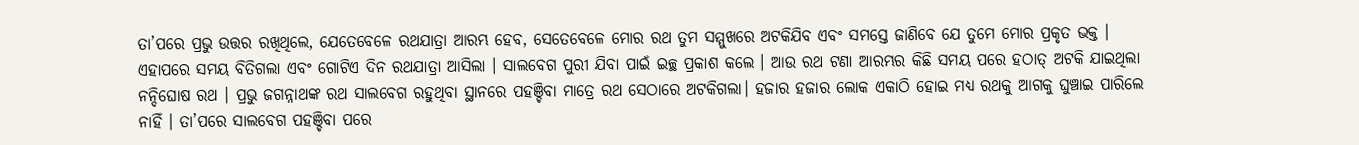ତା’ପରେ ପ୍ରଭୁ ଉତ୍ତର ରଖିଥିଲେ, ଯେତେବେଳେ ରଥଯାତ୍ରା ଆରମ୍ଭ ହେବ, ସେତେବେଳେ ମୋର ରଥ ତୁମ ସମ୍ମୁଖରେ ଅଟକିଯିବ ଏବଂ ସମସ୍ତେ ଜାଣିବେ ଯେ ତୁମେ ମୋର ପ୍ରକୃତ ଭକ୍ତ । ଏହାପରେ ସମୟ ବିତିଗଲା ଏବଂ ଗୋଟିଏ ଦିନ ରଥଯାତ୍ରା ଆସିଲା । ସାଲବେଗ ପୁରୀ ଯିବା ପାଇଁ ଇଚ୍ଛ ପ୍ରକାଶ କଲେ । ଆଉ ରଥ ଟଣା ଆରମ୍ଭର କିଛି ସମୟ ପରେ ହଠାତ୍ ଅଟକି ଯାଇଥିଲା ନନ୍ଦିଘୋଷ ରଥ । ପ୍ରଭୁ ଜଗନ୍ନାଥଙ୍କ ରଥ ସାଲବେଗ ରହୁଥିବା ସ୍ଥାନରେ ପହଞ୍ଚିବା ମାତ୍ରେ ରଥ ସେଠାରେ ଅଟକିଗଲା। ହଜାର ହଜାର ଲୋକ ଏକାଠି ହୋଇ ମଧ୍ୟ ରଥକୁ ଆଗକୁ ଘୁଞ୍ଚାଇ ପାରିଲେ ନାହିଁ । ତା’ପରେ ସାଲବେଗ ପହଞ୍ଚିବା ପରେ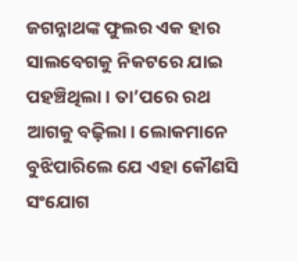ଜଗନ୍ନାଥଙ୍କ ଫୁଲର ଏକ ହାର ସାଲବେଗକୁ ନିକଟରେ ଯାଇ ପହଞ୍ଚିଥିଲା । ତା’ପରେ ରଥ ଆଗକୁ ବଢ଼ିଲା। ଲୋକମାନେ ବୁଝିପାରିଲେ ଯେ ଏହା କୌଣସି ସଂଯୋଗ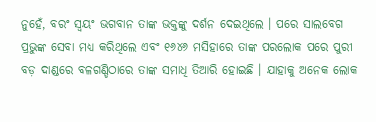ନୁହେଁ, ବରଂ ସ୍ୱୟଂ ଭଗବାନ ତାଙ୍କ ଭକ୍ତଙ୍କୁ ଦର୍ଶନ ଦେଇଥିଲେ । ପରେ ସାଲବେଗ ପ୍ରଭୁଙ୍କ ସେବା ମଧ୍ୟ କରିଥିଲେ ଏବଂ ୧୬୪୬ ମସିହାରେ ତାଙ୍କ ପରଲୋକ ପରେ ପୁରୀ ବଡ଼ ଦାଣ୍ଡରେ ବଳଗଣ୍ଡିଠାରେ ତାଙ୍କ ସମାଧି ତିଆରି ହୋଇଛି । ଯାହାକୁ ଅନେକ ଲୋକ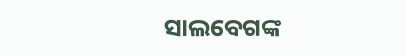ସାଲବେଗଙ୍କ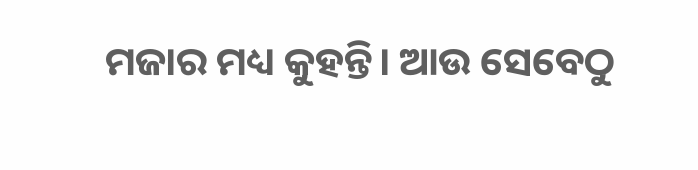ମଜାର ମଧ୍ୟ କୁହନ୍ତି। ଆଉ ସେବେଠୁ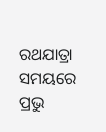ରଥଯାତ୍ରା ସମୟରେ ପ୍ରଭୁ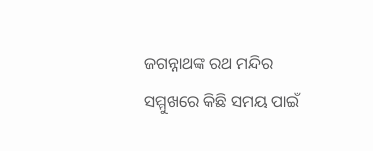ଜଗନ୍ନାଥଙ୍କ ରଥ ମନ୍ଦିର ସମ୍ମୁଖରେ କିଛି ସମୟ ପାଇଁ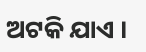ଅଟକି ଯାଏ ।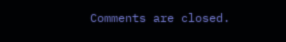Comments are closed.